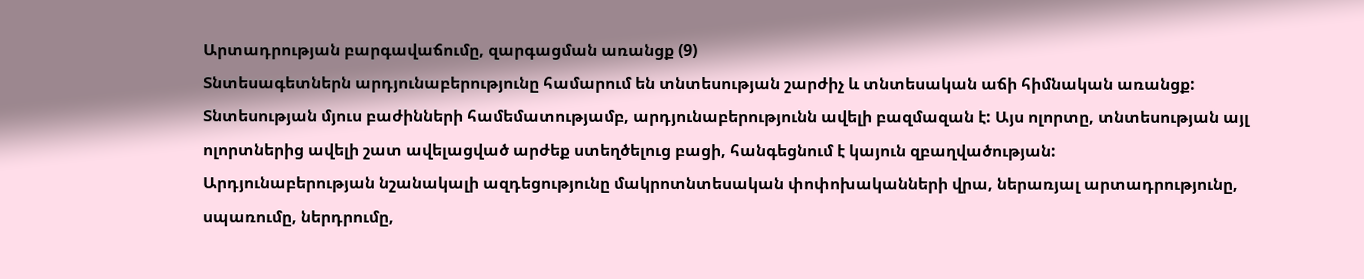Արտադրության բարգավաճումը, զարգացման առանցք (9)
Տնտեսագետներն արդյունաբերությունը համարում են տնտեսության շարժիչ և տնտեսական աճի հիմնական առանցք: Տնտեսության մյուս բաժինների համեմատությամբ, արդյունաբերությունն ավելի բազմազան է: Այս ոլորտը, տնտեսության այլ ոլորտներից ավելի շատ ավելացված արժեք ստեղծելուց բացի, հանգեցնում է կայուն զբաղվածության:
Արդյունաբերության նշանակալի ազդեցությունը մակրոտնտեսական փոփոխականների վրա, ներառյալ արտադրությունը, սպառումը, ներդրումը,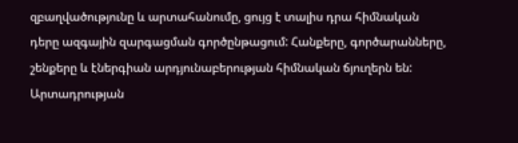զբաղվածությունը և արտահանումը, ցույց է տալիս դրա հիմնական դերը ազգային զարգացման գործընթացում: Հանքերը, գործարանները, շենքերը և էներգիան արդյունաբերության հիմնական ճյուղերն են: Արտադրության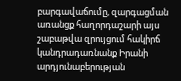բարգավաճումը, զարգացման առանցք հաղորդաշարի այս շաբաթվա զրույցում հակիրճ կանդրադառնանք Իրանի արդյունաբերության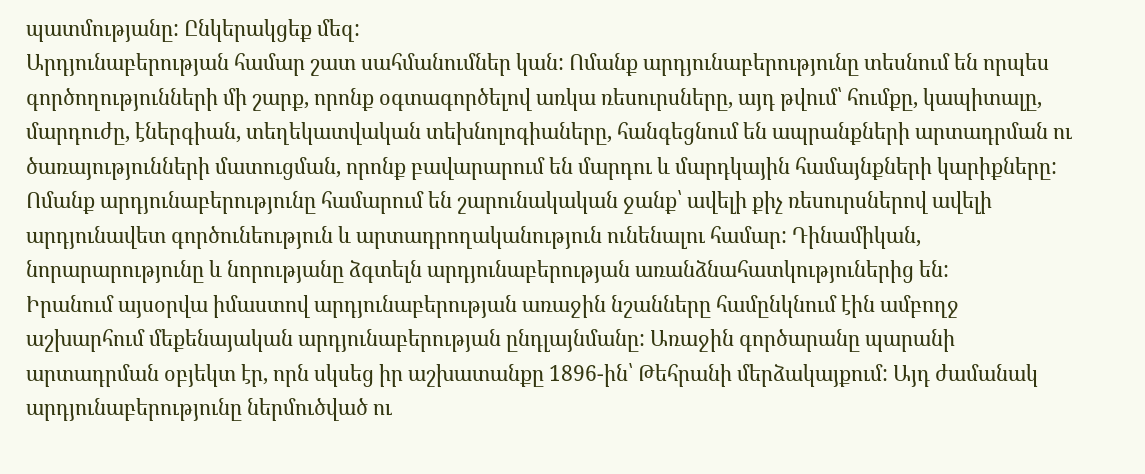պատմությանը: Ընկերակցեք մեզ:
Արդյունաբերության համար շատ սահմանումներ կան: Ոմանք արդյունաբերությունը տեսնում են որպես գործողությունների մի շարք, որոնք օգտագործելով առկա ռեսուրսները, այդ թվում՝ հումքը, կապիտալը, մարդուժը, էներգիան, տեղեկատվական տեխնոլոգիաները, հանգեցնում են ապրանքների արտադրման ու ծառայությունների մատուցման, որոնք բավարարում են մարդու և մարդկային համայնքների կարիքները: Ոմանք արդյունաբերությունը համարում են շարունակական ջանք՝ ավելի քիչ ռեսուրսներով ավելի արդյունավետ գործունեություն և արտադրողականություն ունենալու համար: Դինամիկան, նորարարությունը և նորությանը ձգտելն արդյունաբերության առանձնահատկություներից են:
Իրանում այսօրվա իմաստով արդյունաբերության առաջին նշանները համընկնում էին ամբողջ աշխարհում մեքենայական արդյունաբերության ընդլայնմանը: Առաջին գործարանը պարանի արտադրման օբյեկտ էր, որն սկսեց իր աշխատանքը 1896-ին՝ Թեհրանի մերձակայքում: Այդ ժամանակ արդյունաբերությունը ներմուծված ու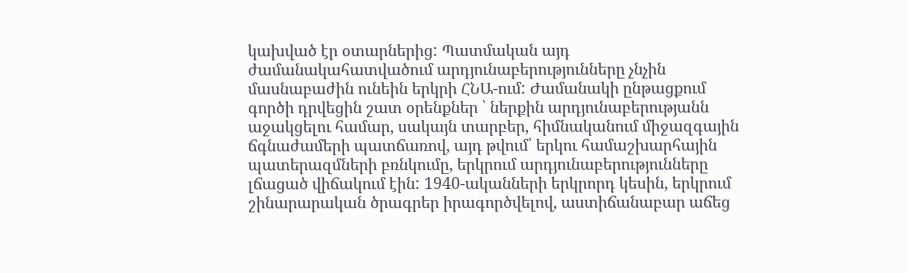կախված էր օտարներից: Պատմական այդ ժամանակահատվածում արդյունաբերությունները չնչին մասնաբաժին ունեին երկրի ՀՆԱ-ում: Ժամանակի ընթացքում գործի դրվեցին շատ օրենքներ ՝ ներքին արդյունաբերությանն աջակցելու համար, սակայն տարբեր, հիմնականում միջազգային ճգնաժամերի պատճառով, այդ թվում՝ երկու համաշխարհային պատերազմների բռնկումը, երկրում արդյունաբերությունները լճացած վիճակում էին: 1940-ականների երկրորդ կեսին, երկրում շինարարական ծրագրեր իրագործվելով, աստիճանաբար աճեց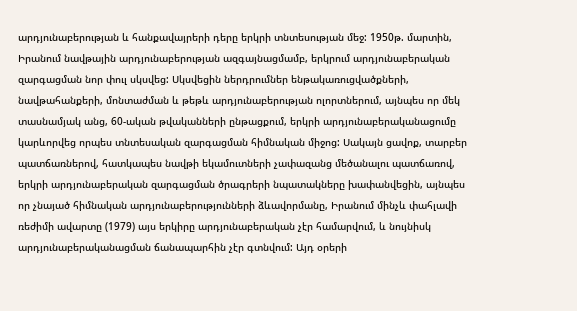արդյունաբերության և հանքավայրերի դերը երկրի տնտեսության մեջ: 1950թ. մարտին, Իրանում նավթային արդյունաբերության ազգայնացմամբ, երկրում արդյունաբերական զարգացման նոր փուլ սկսվեց: Սկսվեցին ներդրումներ ենթակառուցվածքների, նավթահանքերի, մոնտաժման և թեթև արդյունաբերության ոլորտներում, այնպես որ մեկ տասնամյակ անց, 60-ական թվականների ընթացքում, երկրի արդյունաբերականացումը կարևորվեց որպես տնտեսական զարգացման հիմնական միջոց: Սակայն ցավոք, տարբեր պատճառներով, հատկապես նավթի եկամուտների չափազանց մեծանալու պատճառով, երկրի արդյունաբերական զարգացման ծրագրերի նպատակները խափանվեցին, այնպես որ չնայած հիմնական արդյունաբերությունների ձևավորմանը, Իրանում մինչև փահլավի ռեժիմի ավարտը (1979) այս երկիրը արդյունաբերական չէր համարվում, և նույնիսկ արդյունաբերականացման ճանապարհին չէր գտնվում: Այդ օրերի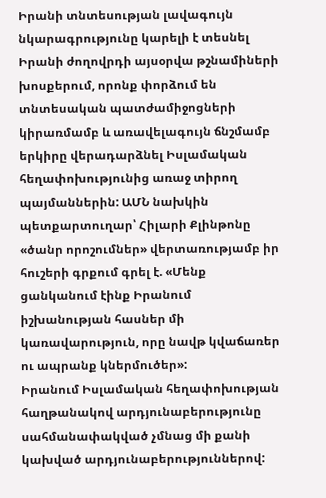Իրանի տնտեսության լավագույն նկարագրությունը կարելի է տեսնել Իրանի ժողովրդի այսօրվա թշնամիների խոսքերում, որոնք փորձում են տնտեսական պատժամիջոցների կիրառմամբ և առավելագույն ճնշմամբ երկիրը վերադարձնել Իսլամական հեղափոխությունից առաջ տիրող պայմաններին: ԱՄՆ նախկին պետքարտուղար՝ Հիլարի Քլինթոնը «ծանր որոշումներ» վերտառությամբ իր հուշերի գրքում գրել է. «Մենք ցանկանում էինք Իրանում իշխանության հասներ մի կառավարություն, որը նավթ կվաճառեր ու ապրանք կներմուծեր»:
Իրանում Իսլամական հեղափոխության հաղթանակով արդյունաբերությունը սահմանափակված չմնաց մի քանի կախված արդյունաբերություններով: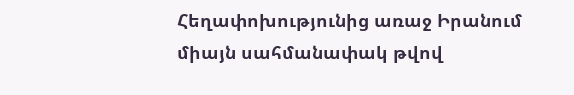Հեղափոխությունից առաջ Իրանում միայն սահմանափակ թվով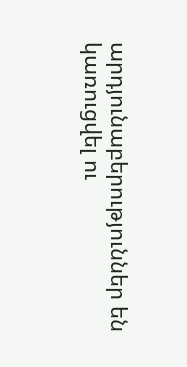արդյունաբերություններ են կառուցվել ու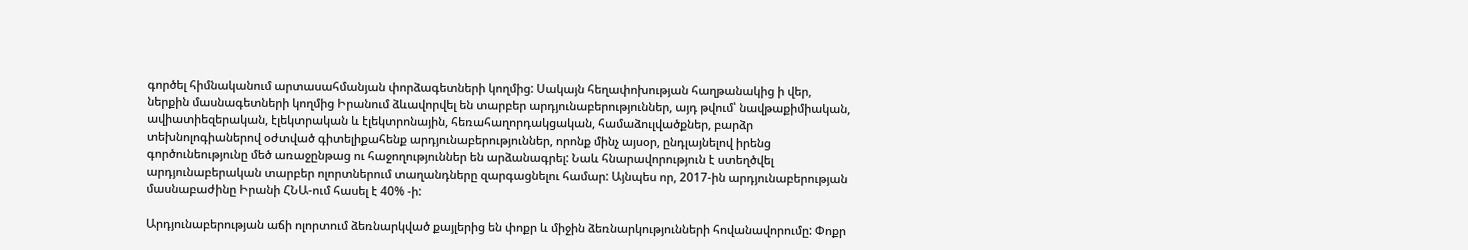գործել հիմնականում արտասահմանյան փորձագետների կողմից: Սակայն հեղափոխության հաղթանակից ի վեր, ներքին մասնագետների կողմից Իրանում ձևավորվել են տարբեր արդյունաբերություններ, այդ թվում՝ նավթաքիմիական, ավիատիեզերական, էլեկտրական և էլեկտրոնային, հեռահաղորդակցական, համաձուլվածքներ, բարձր տեխնոլոգիաներով օժտված գիտելիքահենք արդյունաբերություններ, որոնք մինչ այսօր, ընդլայնելով իրենց գործունեությունը մեծ առաջընթաց ու հաջողություններ են արձանագրել: Նաև հնարավորություն է ստեղծվել արդյունաբերական տարբեր ոլորտներում տաղանդները զարգացնելու համար: Այնպես որ, 2017-ին արդյունաբերության մասնաբաժինը Իրանի ՀՆԱ-ում հասել է 40% -ի:

Արդյունաբերության աճի ոլորտում ձեռնարկված քայլերից են փոքր և միջին ձեռնարկությունների հովանավորումը: Փոքր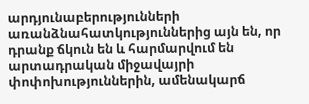արդյունաբերությունների առանձնահատկություններից այն են, որ դրանք ճկուն են և հարմարվում են արտադրական միջավայրի փոփոխություններին, ամենակարճ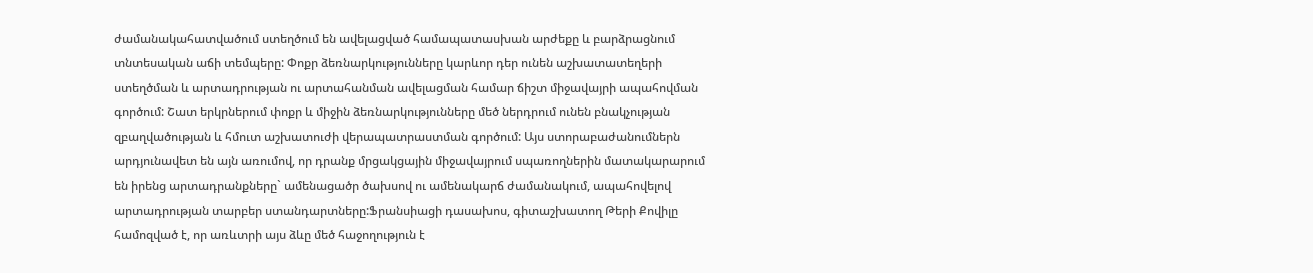ժամանակահատվածում ստեղծում են ավելացված համապատասխան արժեքը և բարձրացնում տնտեսական աճի տեմպերը: Փոքր ձեռնարկությունները կարևոր դեր ունեն աշխատատեղերի ստեղծման և արտադրության ու արտահանման ավելացման համար ճիշտ միջավայրի ապահովման գործում: Շատ երկրներում փոքր և միջին ձեռնարկությունները մեծ ներդրում ունեն բնակչության զբաղվածության և հմուտ աշխատուժի վերապատրաստման գործում: Այս ստորաբաժանումներն արդյունավետ են այն առումով, որ դրանք մրցակցային միջավայրում սպառողներին մատակարարում են իրենց արտադրանքները` ամենացածր ծախսով ու ամենակարճ ժամանակում, ապահովելով արտադրության տարբեր ստանդարտները:Ֆրանսիացի դասախոս, գիտաշխատող Թերի Քովիլը համոզված է, որ առևտրի այս ձևը մեծ հաջողություն է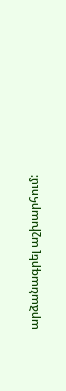արձանագրել աշխարհում: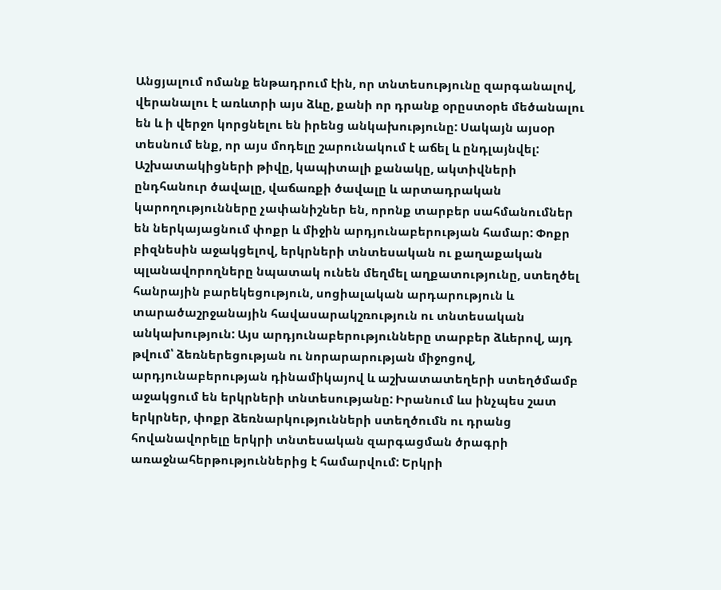Անցյալում ոմանք ենթադրում էին, որ տնտեսությունը զարգանալով, վերանալու է առևտրի այս ձևը, քանի որ դրանք օրըստօրե մեծանալու են և ի վերջո կորցնելու են իրենց անկախությունը: Սակայն այսօր տեսնում ենք, որ այս մոդելը շարունակում է աճել և ընդլայնվել:
Աշխատակիցների թիվը, կապիտալի քանակը, ակտիվների ընդհանուր ծավալը, վաճառքի ծավալը և արտադրական կարողությունները չափանիշներ են, որոնք տարբեր սահմանումներ են ներկայացնում փոքր և միջին արդյունաբերության համար: Փոքր բիզնեսին աջակցելով, երկրների տնտեսական ու քաղաքական պլանավորողները նպատակ ունեն մեղմել աղքատությունը, ստեղծել հանրային բարեկեցություն, սոցիալական արդարություն և տարածաշրջանային հավասարակշռություն ու տնտեսական անկախություն: Այս արդյունաբերությունները տարբեր ձևերով, այդ թվում՝ ձեռներեցության ու նորարարության միջոցով, արդյունաբերության դինամիկայով և աշխատատեղերի ստեղծմամբ աջակցում են երկրների տնտեսությանը: Իրանում ևս ինչպես շատ երկրներ, փոքր ձեռնարկությունների ստեղծումն ու դրանց հովանավորելը երկրի տնտեսական զարգացման ծրագրի առաջնահերթություններից է համարվում: Երկրի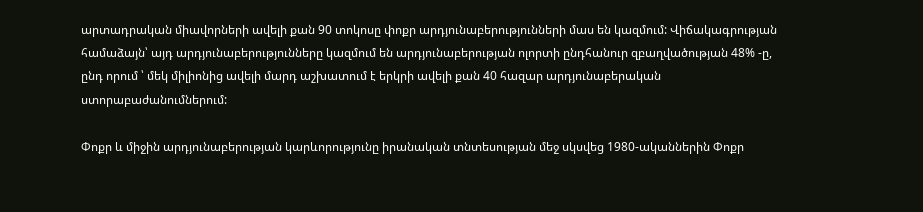արտադրական միավորների ավելի քան 90 տոկոսը փոքր արդյունաբերությունների մաս են կազմում: Վիճակագրության համաձայն՝ այդ արդյունաբերությունները կազմում են արդյունաբերության ոլորտի ընդհանուր զբաղվածության 48% -ը, ընդ որում ՝ մեկ միլիոնից ավելի մարդ աշխատում է երկրի ավելի քան 40 հազար արդյունաբերական ստորաբաժանումներում:

Փոքր և միջին արդյունաբերության կարևորությունը իրանական տնտեսության մեջ սկսվեց 1980-ականներին Փոքր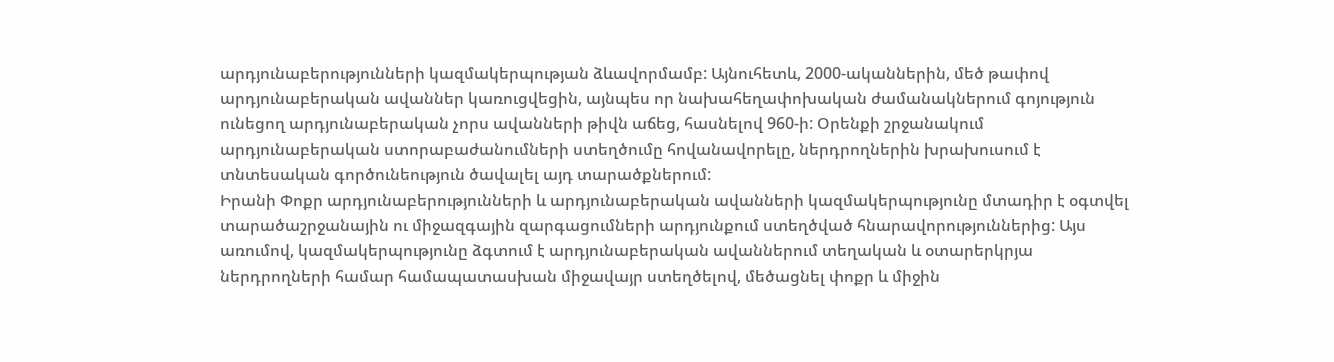արդյունաբերությունների կազմակերպության ձևավորմամբ: Այնուհետև, 2000-ականներին, մեծ թափով արդյունաբերական ավաններ կառուցվեցին, այնպես որ նախահեղափոխական ժամանակներում գոյություն ունեցող արդյունաբերական չորս ավանների թիվն աճեց, հասնելով 960-ի: Օրենքի շրջանակում արդյունաբերական ստորաբաժանումների ստեղծումը հովանավորելը, ներդրողներին խրախուսում է տնտեսական գործունեություն ծավալել այդ տարածքներում:
Իրանի Փոքր արդյունաբերությունների և արդյունաբերական ավանների կազմակերպությունը մտադիր է օգտվել տարածաշրջանային ու միջազգային զարգացումների արդյունքում ստեղծված հնարավորություններից: Այս առումով, կազմակերպությունը ձգտում է արդյունաբերական ավաններում տեղական և օտարերկրյա ներդրողների համար համապատասխան միջավայր ստեղծելով, մեծացնել փոքր և միջին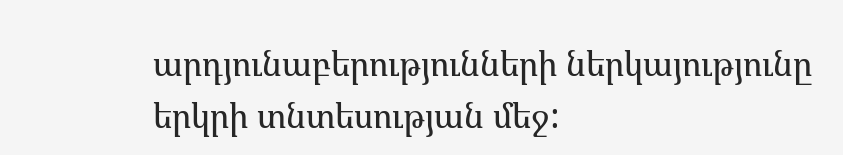արդյունաբերությունների ներկայությունը երկրի տնտեսության մեջ: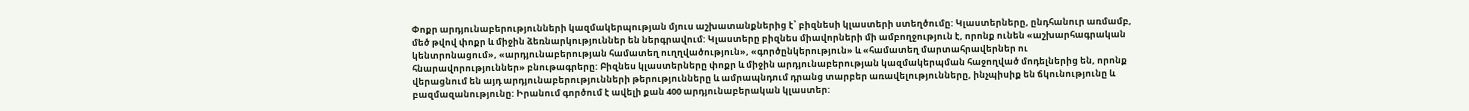Փոքր արդյունաբերությունների կազմակերպության մյուս աշխատանքներից է՝ բիզնեսի կլաստերի ստեղծումը: Կլաստերները, ընդհանուր առմամբ, մեծ թվով փոքր և միջին ձեռնարկություններ են ներգրավում: Կլաստերը բիզնես միավորների մի ամբողջություն է, որոնք ունեն «աշխարհագրական կենտրոնացում», «արդյունաբերության համատեղ ուղղվածություն», «գործընկերություն» և «համատեղ մարտահրավերներ ու հնարավորություններ» բնութագրերը: Բիզնես կլաստերները փոքր և միջին արդյունաբերության կազմակերպման հաջողված մոդելներից են, որոնք վերացնում են այդ արդյունաբերությունների թերությունները և ամրապնդում դրանց տարբեր առավելությունները, ինչպիսիք են ճկունությունը և բազմազանությունը: Իրանում գործում է ավելի քան 400 արդյունաբերական կլաստեր: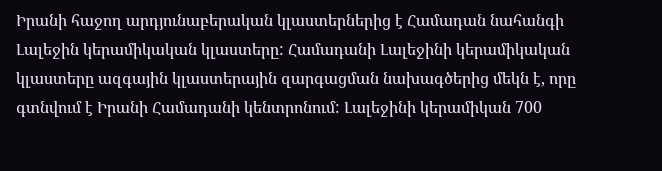Իրանի հաջող արդյունաբերական կլաստերներից է Համադան նահանգի Լալեջին կերամիկական կլաստերը: Համադանի Լալեջինի կերամիկական կլաստերը ազգային կլաստերային զարգացման նախագծերից մեկն է, որը գտնվում է Իրանի Համադանի կենտրոնում: Լալեջինի կերամիկան 700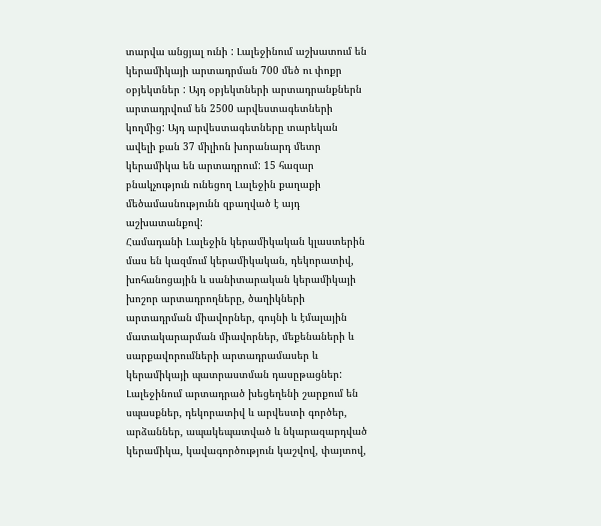տարվա անցյալ ունի : Լալեջինում աշխատում են կերամիկայի արտադրման 700 մեծ ու փոքր օբյեկտներ : Այդ օբյեկտների արտադրանքներն արտադրվում են 2500 արվեստագետների կողմից: Այդ արվեստագետները տարեկան ավելի քան 37 միլիոն խորանարդ մետր կերամիկա են արտադրում: 15 հազար բնակչություն ունեցող Լալեջին քաղաքի մեծամասնությունն զբաղված է այդ աշխատանքով:
Համադանի Լալեջին կերամիկական կլաստերին մաս են կազմում կերամիկական, դեկորատիվ, խոհանոցային և սանիտարական կերամիկայի խոշոր արտադրողները, ծաղիկների արտադրման միավորներ, գույնի և էմալային մատակարարման միավորներ, մեքենաների և սարքավորումների արտադրամասեր և կերամիկայի պատրաստման դասըթացներ:
Լալեջինում արտադրած խեցեղենի շարքում են սպասքներ, դեկորատիվ և արվեստի գործեր, արձաններ, ապակեպատված և նկարազարդված կերամիկա, կավագործություն կաշվով, փայտով,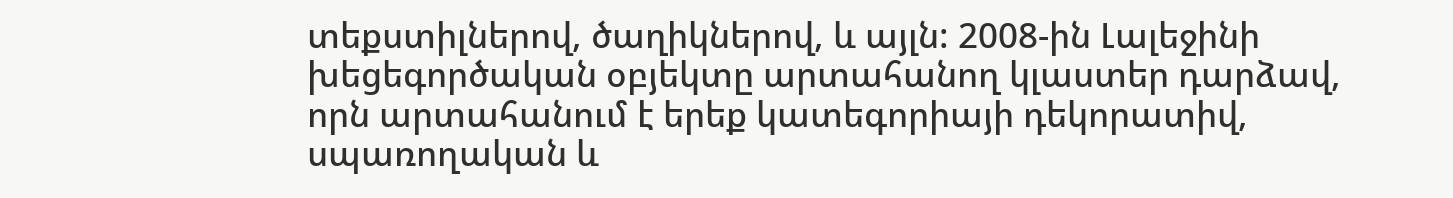տեքստիլներով, ծաղիկներով, և այլն: 2008-ին Լալեջինի խեցեգործական օբյեկտը արտահանող կլաստեր դարձավ, որն արտահանում է երեք կատեգորիայի դեկորատիվ, սպառողական և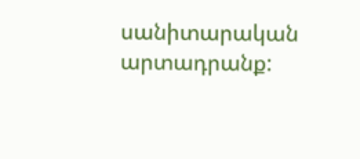սանիտարական արտադրանք: